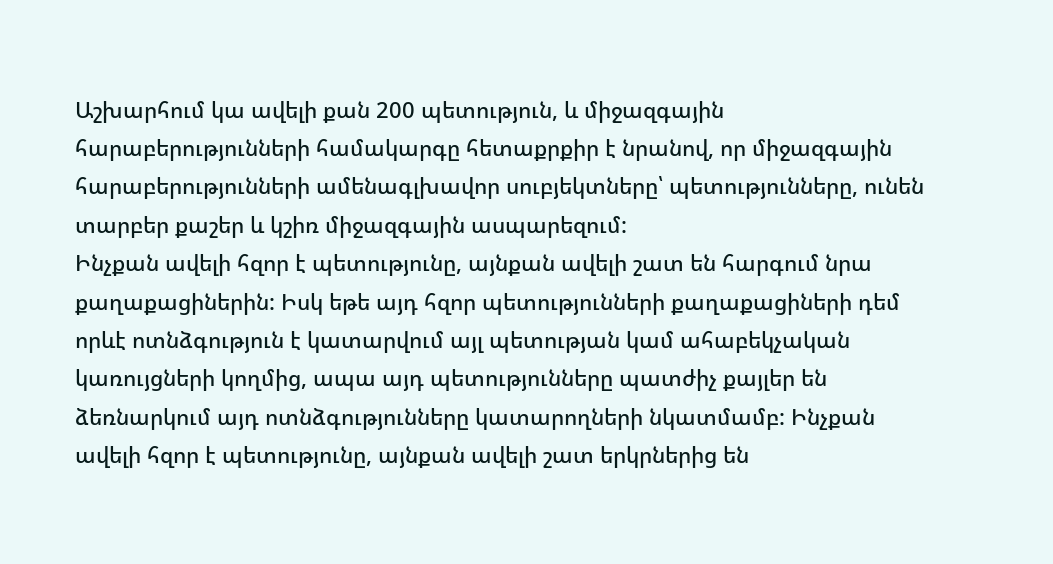Աշխարհում կա ավելի քան 200 պետություն, և միջազգային հարաբերությունների համակարգը հետաքրքիր է նրանով, որ միջազգային հարաբերությունների ամենագլխավոր սուբյեկտները՝ պետությունները, ունեն տարբեր քաշեր և կշիռ միջազգային ասպարեզում:
Ինչքան ավելի հզոր է պետությունը, այնքան ավելի շատ են հարգում նրա քաղաքացիներին: Իսկ եթե այդ հզոր պետությունների քաղաքացիների դեմ որևէ ոտնձգություն է կատարվում այլ պետության կամ ահաբեկչական կառույցների կողմից, ապա այդ պետությունները պատժիչ քայլեր են ձեռնարկում այդ ոտնձգությունները կատարողների նկատմամբ: Ինչքան ավելի հզոր է պետությունը, այնքան ավելի շատ երկրներից են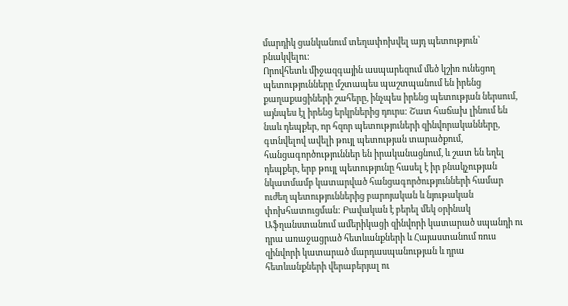մարդիկ ցանկանում տեղափոխվել այդ պետություն՝ բնակվելու:
Որովհետև միջազգային ասպարեզում մեծ կշիռ ունեցող պետությունները մշտապես պաշտպանում են իրենց քաղաքացիների շահերը, ինչպես իրենց պետության ներսում, այնպես էլ իրենց երկրներից դուրս: Շատ հաճախ լինում են նաև դեպքեր, որ հզոր պետություների զինվորականները, գտնվելով ավելի թույլ պետության տարածքում, հանցագործություններ են իրականացնում, և շատ են եղել դեպքեր, երբ թույլ պետությունը հասել է իր բնակչության նկատմամբ կատարված հանցագործությունների համար ուժեղ պետություններից բարոյական և նյութական փոխհատուցման: Բավական է բերել մեկ օրինակ Աֆղանստանում ամերիկացի զինվորի կատարած սպանդի ու դրա առաջացրած հետևանքների և Հայաստանում ռուս զինվորի կատարած մարդասպանության և դրա հետևանքների վերաբերյալ ու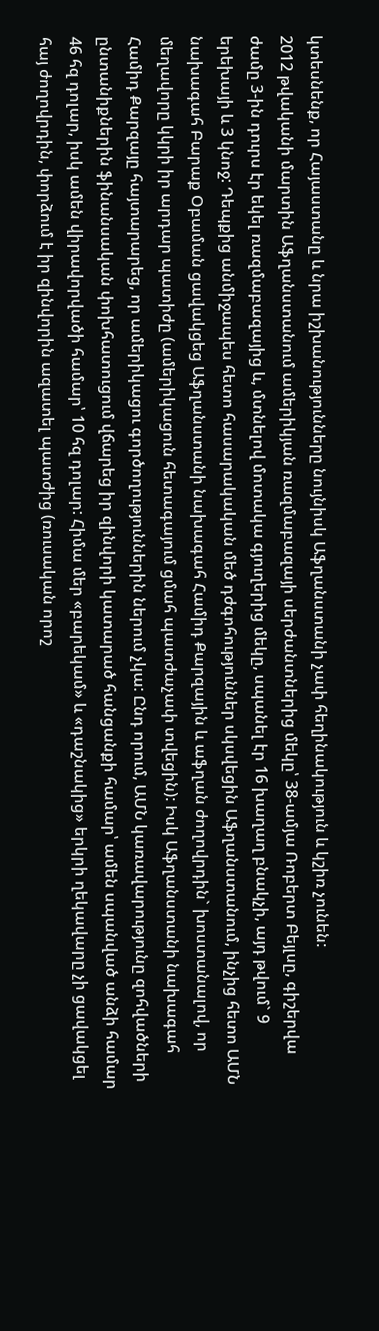կտեսնենք, որ Հայաստանը և նրա իշխանությունները նույնիսկ Աֆղանստանի չափ հեղինակություն և կշիռ չունեն:
2012 թվականի մարտին Աֆղանստանում ամերիկյան ռազմաբազայի սերժանտներից մեկը՝ 38-ամյա Ռոբերտ Բեյլսը, գիշերվա ժամը 3-ին դուրս էր եկել ռազմաբազայից և, մտնելով մոտակա գյուղերից մեկը, սպանել էր 16 խաղաղ բնակչի, այդ թվում` 9 երեխայի և 3 կնոջ: Դեպքից անմիջապես հետո հասարակական մեծ դժգոհություններ սկսվեցին Աֆղանստանում, ինչից հետո ԱՄՆ նախագահ Բարաք Օբաման ցավակցեց Աֆղանստանի նախագահ Համիդ Քարզային և աֆղան ժողովրդին` խոստանալով, որ մեղավորը կկրի իր արդար պատիժը (ամերիկացուն հետագայում ցմահ պատժաչափ տվեցին): Իսկ Աֆղանստանի նախագահ Համիդ Քարզայը հայտարարեց, որ ամերիկացու գործողություններին ներում չկա: Ընդ որում, ԱՄՆ կառավարությունը զոհվածների ընտանիքներին ֆինանսական փոխհատուցում վճարեց իր զինվորի կատարած հանցանքի համար՝ ամեն սպանված անձի համար 46 հզ դոլար, իսկ ամեն վիրավորվածի համար՝ 10 հզ դոլար: Հիմա մեր «բարեկամ» և «դաշնակից» երկրի ղեկավարը չի ցավակցել հայ ժողովրդին, փորձում է իր զինվորին ազատել պատժից (ռուսական որոշ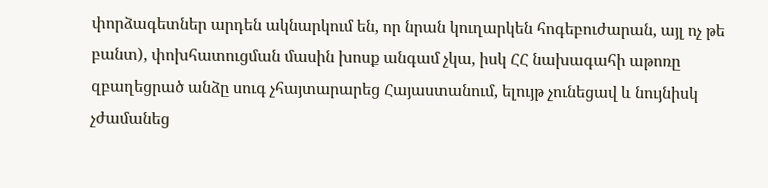փորձագետներ արդեն ակնարկում են, որ նրան կուղարկեն հոգեբուժարան, այլ ոչ թե բանտ), փոխհատուցման մասին խոսք անգամ չկա, իսկ ՀՀ նախագահի աթոռը զբաղեցրած անձը սուգ չհայտարարեց Հայաստանում, ելույթ չունեցավ և նույնիսկ չժամանեց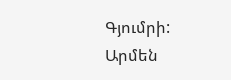Գյումրի:
Արմեն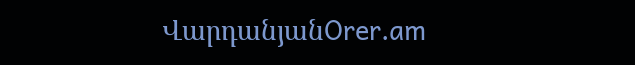ՎարդանյանOrer.am